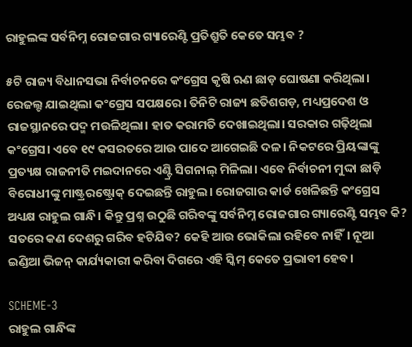ରାହୁଲଙ୍କ ସର୍ବନିମ୍ନ ରୋଜଗାର ଗ୍ୟାରେଣ୍ଟି ପ୍ରତିଶ୍ରୁତି କେତେ ସମ୍ଭବ ?

୫ଟି ରାଜ୍ୟ ବିଧାନସଭା ନିର୍ବାଚନରେ କଂଗ୍ରେସ କୃଷି ଋଣ ଛାଡ଼ ଘୋଷଣା କରିଥିଲା। ରେଜଲ୍ଟ ଯାଇଥିଲା କଂଗ୍ରେସ ସପକ୍ଷରେ। ତିନିଟି ରାଜ୍ୟ ଛତିଶଗଡ଼, ମଧ୍ୟପ୍ରଦେଶ ଓ ରାଜସ୍ଥାନରେ ପଦ୍ମ ମଉଳିଥିଲା। ହାତ କରାମତି ଦେଖାଇଥିଲା। ସରକାର ଗଢ଼ିଥିଲା କଂଗ୍ରେସ। ଏବେ ୧୯ କସରତରେ ଆଉ ପାଦେ ଆଗେଇଛି ଦଳ। ନିକଟରେ ପ୍ରିୟଙ୍କାଙ୍କୁ ପ୍ରତ୍ୟକ୍ଷ ରାଜନୀତି ମଇଦାନରେ ଏଣ୍ଟ୍ରି ସିଗନାଲ୍ ମିଳିଲା। ଏବେ ନିର୍ବାଚନୀ ମୁଦ୍ଦା ଛାଡ଼ି ବିରୋଧୀଙ୍କୁ ମାଷ୍ଟ୍ରରଷ୍ଟ୍ରୋକ୍ ଦେଇଛନ୍ତି ରାହୁଲ। ରୋଜଗାର କାର୍ଡ ଖେଳିଛନ୍ତି କଂଗ୍ରେସ ଅଧ୍ୟକ୍ଷ ରାହୁଲ ଗାନ୍ଧି। କିନ୍ତୁ ପ୍ରଶ୍ନ ଉଠୁଛି ଗରିବଙ୍କୁ ସର୍ବନିମ୍ନ ରୋଜଗାର ଗ୍ୟାରେଣ୍ଟି ସମ୍ଭବ କି? ସତରେ କଣ ଦେଶରୁ ଗରିବ ହଟିଯିବ? କେହି ଆଉ ଭୋକିଲା ରହିବେ ନାହିଁ। ନୂଆ ଇଣ୍ଡିଆ ଭିଜନ୍ କାର୍ଯ୍ୟକାରୀ କରିବା ଦିଗରେ ଏହି ସ୍କିମ୍ କେତେ ପ୍ରଭାବୀ ହେବ।

SCHEME-3
ରାହୁଲ ଗାନ୍ଧିଙ୍କ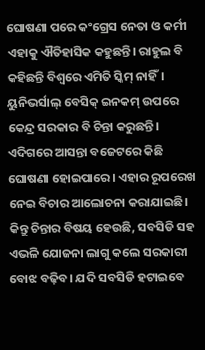ଘୋଷଣା ପରେ କଂଗ୍ରେସ ନେତା ଓ କର୍ମୀ ଏହାକୁ ଐତିହାସିକ କହୁଛନ୍ତି। ରାହୁଲ ବି କହିଛନ୍ତି ବିଶ୍ୱରେ ଏମିତି ସ୍କିମ୍ ନାହିଁ। ୟୁନିଭର୍ସାଲ୍ ବେସିକ୍ ଇନକମ୍ ଉପରେ କେନ୍ଦ୍ର ସରକାର ବି ଚିନ୍ତା କରୁଛନ୍ତି। ଏଦିଗରେ ଆସନ୍ତା ବଜେଟରେ କିଛି ଘୋଷଣା ହୋଇପାରେ। ଏହାର ରୂପରେଖ ନେଇ ବିଚାର ଆଲୋଚନା କରାଯାଇଛି। କିନ୍ତୁ ଚିନ୍ତାର ବିଷୟ ହେଉଛି, ସବସିଡି ସହ ଏଭଳି ଯୋଜନା ଲାଗୁ କଲେ ସରକାରୀ ବୋଝ ବଢ଼ିବ। ଯଦି ସବସିଡି ହଟାଇବେ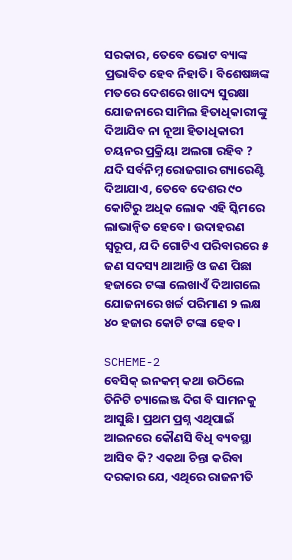ସରକାର, ତେବେ ଭୋଟ ବ୍ୟାଙ୍କ ପ୍ରଭାବିତ ହେବ ନିହାତି। ବିଶେଷଜ୍ଞଙ୍କ ମତରେ ଦେଶରେ ଖାଦ୍ୟ ସୁରକ୍ଷା ଯୋଜନାରେ ସାମିଲ ହିତାଧିକାରୀଙ୍କୁ ଦିଆଯିବ ନା ନୂଆ ହିତାଧିକାରୀ ଚୟନର ପ୍ରକ୍ରିୟା ଅଲଗା ରହିବ ? ଯଦି ସର୍ବନିମ୍ନ ରୋଜଗାର ଗ୍ୟାରେଣ୍ଟି ଦିଆଯାଏ, ତେବେ ଦେଶର ୯୦ କୋଟିରୁ ଅଧିକ ଲୋକ ଏହି ସ୍କିମରେ ଲାଭାନ୍ୱିତ ହେବେ। ଉଦାହରଣ ସ୍ୱରୂପ, ଯଦି ଗୋଟିଏ ପରିବାରରେ ୫ ଜଣ ସଦସ୍ୟ ଥାଆନ୍ତି ଓ ଜଣ ପିଛା ହଜାରେ ଟଙ୍କା ଲେଖାଏଁ ଦିଆଗଲେ ଯୋଜନାରେ ଖର୍ଚ୍ଚ ପରିମାଣ ୨ ଲକ୍ଷ ୪୦ ହଜାର କୋଟି ଟଙ୍କା ହେବ।

SCHEME-2
ବେସିକ୍ ଇନକମ୍ କଥା ଉଠିଲେ ତିନିଟି ଚ୍ୟାଲେଞ୍ଜ ଦିଗ ବି ସାମନକୁ ଆସୁଛି। ପ୍ରଥମ ପ୍ରଶ୍ନ ଏଥିପାଇଁ ଆଇନରେ କୌଣସି ବିଧି ବ୍ୟବସ୍ଥା ଆସିବ କି? ଏକଥା ଚିନ୍ତା କରିବା ଦରକାର ଯେ, ଏଥିରେ ରାଜନୀତି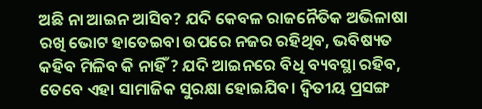ଅଛି ନା ଆଇନ ଆସିବ? ଯଦି କେବଳ ରାଜନୈତିକ ଅଭିଳାଷା ରଖି ଭୋଟ ହାତେଇବା ଉପରେ ନଜର ରହିଥିବ, ଭବିଷ୍ୟତ କହିବ ମିଳିବ କି ନାହିଁ ? ଯଦି ଆଇନରେ ବିଧି ବ୍ୟବସ୍ଥା ରହିବ, ତେବେ ଏହା ସାମାଜିକ ସୁରକ୍ଷା ହୋଇଯିବ। ଦ୍ୱିତୀୟ ପ୍ରସଙ୍ଗ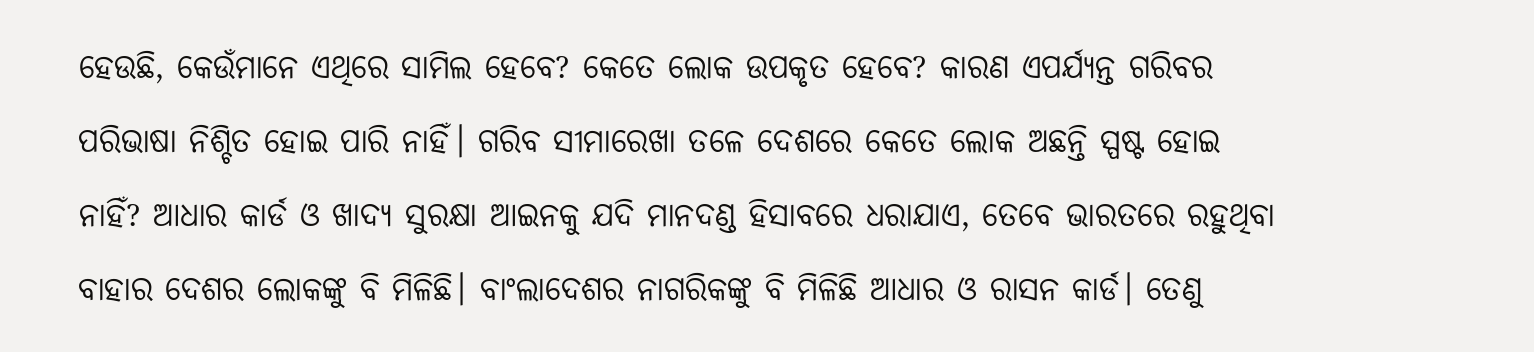ହେଉଛି, କେଉଁମାନେ ଏଥିରେ ସାମିଲ ହେବେ? କେତେ ଲୋକ ଉପକୃତ ହେବେ? କାରଣ ଏପର୍ଯ୍ୟନ୍ତ ଗରିବର ପରିଭାଷା ନିଶ୍ଚିତ ହୋଇ ପାରି ନାହିଁ। ଗରିବ ସୀମାରେଖା ତଳେ ଦେଶରେ କେତେ ଲୋକ ଅଛନ୍ତି ସ୍ପଷ୍ଟ ହୋଇ ନାହିଁ? ଆଧାର କାର୍ଡ ଓ ଖାଦ୍ୟ ସୁରକ୍ଷା ଆଇନକୁ ଯଦି ମାନଦଣ୍ଡ ହିସାବରେ ଧରାଯାଏ, ତେବେ ଭାରତରେ ରହୁଥିବା ବାହାର ଦେଶର ଲୋକଙ୍କୁ ବି ମିଳିଛି। ବାଂଲାଦେଶର ନାଗରିକଙ୍କୁ ବି ମିଳିଛି ଆଧାର ଓ ରାସନ କାର୍ଡ। ତେଣୁ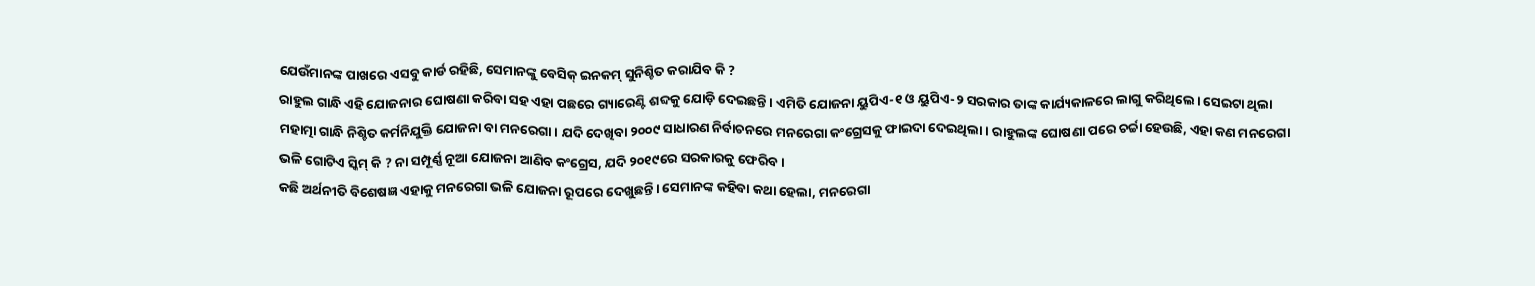ଯେଉଁମାନଙ୍କ ପାଖରେ ଏସବୁ କାର୍ଡ ରହିଛି, ସେମାନଙ୍କୁ ବେସିକ୍ ଇନକମ୍ ସୁନିଶ୍ଚିତ କରାଯିବ କି ?
ରାହୁଲ ଗାନ୍ଧି ଏହି ଯୋଜନାର ଘୋଷଣା କରିବା ସହ ଏହା ପଛରେ ଗ୍ୟାରେଣ୍ଟି ଶବ୍ଦକୁ ଯୋଡ଼ି ଦେଇଛନ୍ତି। ଏମିତି ଯୋଜନା ୟୁପିଏ-୧ ଓ ୟୁପିଏ-୨ ସରକାର ତାଙ୍କ କାର୍ଯ୍ୟକାଳରେ ଲାଗୁ କରିଥିଲେ। ସେଇଟା ଥିଲା ମହାତ୍ମା ଗାନ୍ଧି ନିଶ୍ଚିତ କର୍ମନିଯୁକ୍ତି ଯୋଜନା ବା ମନରେଗା। ଯଦି ଦେଖିବା ୨୦୦୯ ସାଧାରଣ ନିର୍ବାଚନରେ ମନରେଗା କଂଗ୍ରେସକୁ ଫାଇଦା ଦେଇଥିଲା। ରାହୁଲଙ୍କ ଘୋଷଣା ପରେ ଚର୍ଚ୍ଚା ହେଉଛି, ଏହା କଣ ମନରେଗା ଭଳି ଗୋଟିଏ ସ୍କିମ୍ କି ? ନା ସମ୍ପୂର୍ଣ୍ଣ ନୂଆ ଯୋଜନା ଆଣିବ କଂଗ୍ରେସ, ଯଦି ୨୦୧୯ରେ ସରକାରକୁ ଫେରିବ।
କଛି ଅର୍ଥନୀତି ବିଶେଷଜ୍ଞ ଏହାକୁ ମନରେଗା ଭଳି ଯୋଜନା ରୂପରେ ଦେଖୁଛନ୍ତି। ସେମାନଙ୍କ କହିବା କଥା ହେଲା, ମନରେଗା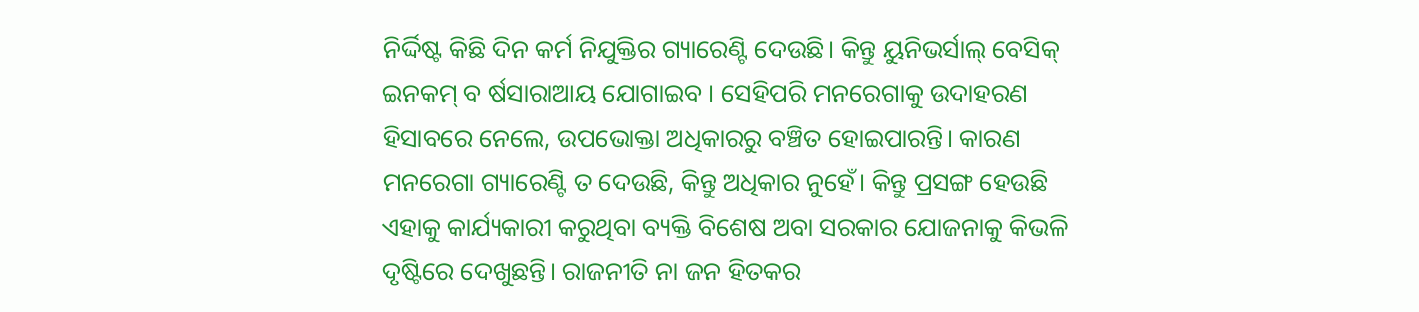ନିର୍ଦ୍ଦିଷ୍ଟ କିଛି ଦିନ କର୍ମ ନିଯୁକ୍ତିର ଗ୍ୟାରେଣ୍ଟି ଦେଉଛି। କିନ୍ତୁ ୟୁନିଭର୍ସାଲ୍ ବେସିକ୍ ଇନକମ୍ ବ ର୍ଷସାରାଆୟ ଯୋଗାଇବ । ସେହିପରି ମନରେଗାକୁ ଉଦାହରଣ ହିସାବରେ ନେଲେ, ଉପଭୋକ୍ତା ଅଧିକାରରୁ ବଞ୍ଚିତ ହୋଇପାରନ୍ତି। କାରଣ ମନରେଗା ଗ୍ୟାରେଣ୍ଟି ତ ଦେଉଛି, କିନ୍ତୁ ଅଧିକାର ନୁହେଁ। କିନ୍ତୁ ପ୍ରସଙ୍ଗ ହେଉଛି ଏହାକୁ କାର୍ଯ୍ୟକାରୀ କରୁଥିବା ବ୍ୟକ୍ତି ବିଶେଷ ଅବା ସରକାର ଯୋଜନାକୁ କିଭଳି ଦୃଷ୍ଟିରେ ଦେଖୁଛନ୍ତି। ରାଜନୀତି ନା ଜନ ହିତକର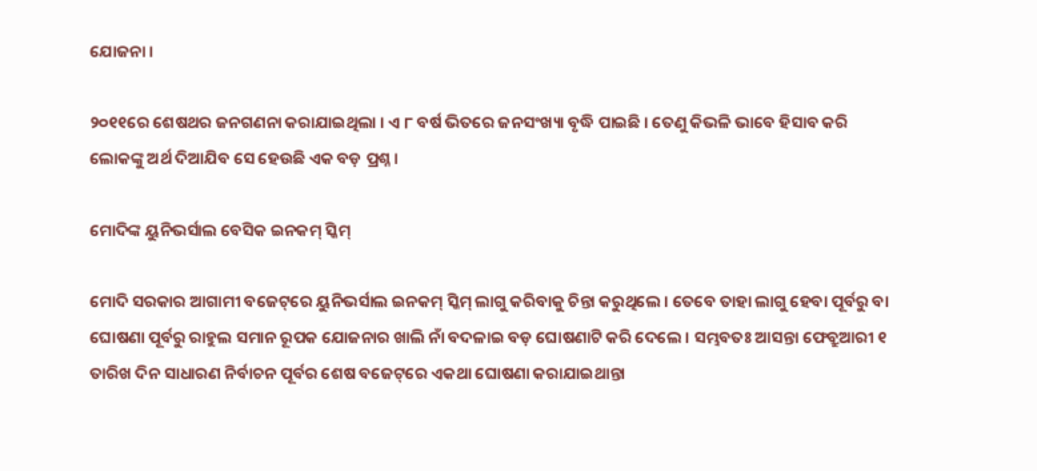ଯୋଜନା ।

୨୦୧୧ରେ ଶେଷଥର ଜନଗଣନା କରାଯାଇଥିଲା । ଏ ୮ ବର୍ଷ ଭିତରେ ଜନସଂଖ୍ୟା ବୃଦ୍ଧି ପାଇଛି । ତେଣୁ କିଭଳି ଭାବେ ହିସାବ କରି ଲୋକଙ୍କୁ ଅର୍ଥ ଦିଆଯିବ ସେ ହେଉଛି ଏକ ବଡ଼ ପ୍ରଶ୍ନ ।

ମୋଦିଙ୍କ ୟୁନିଭର୍ସାଲ ବେସିକ ଇନକମ୍‌ ସ୍କିମ୍‌

ମୋଦି ସରକାର ଆଗାମୀ ବଜେଟ୍‌ରେ ୟୁନିଭର୍ସାଲ ଇନକମ୍‌ ସ୍କିମ୍‌ ଲାଗୁ କରିବାକୁ ଚିନ୍ତା କରୁଥିଲେ । ତେବେ ତାହା ଲାଗୁ ହେବା ପୂର୍ବରୁ ବା ଘୋଷଣା ପୂର୍ବରୁ ରାହୁଲ ସମାନ ରୂପକ ଯୋଜନାର ଖାଲି ନାଁ ବଦଳାଇ ବଡ଼ ଘୋଷଣାଟି କରି ଦେଲେ । ସମ୍ଭବତଃ ଆସନ୍ତା ଫେବ୍ରୁଆରୀ ୧ ତାରିଖ ଦିନ ସାଧାରଣ ନିର୍ବାଚନ ପୂର୍ବର ଶେଷ ବଜେଟ୍‌ରେ ଏକଥା ଘୋଷଣା କରାଯାଇଥାନ୍ତା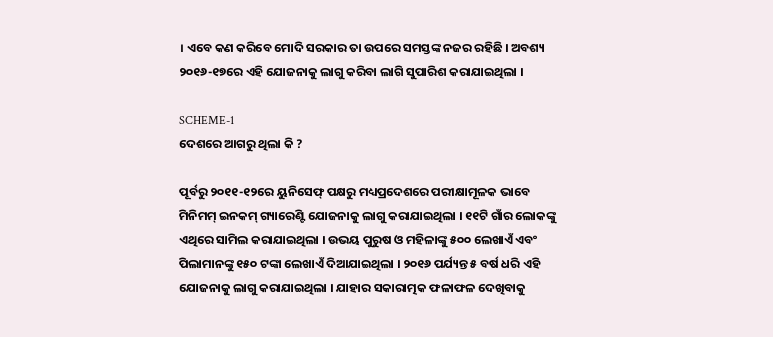। ଏବେ କଣ କରିବେ ମୋଦି ସରକାର ତା ଉପରେ ସମସ୍ତଙ୍କ ନଜର ରହିଛି । ଅବଶ୍ୟ ୨୦୧୬-୧୭ରେ ଏହି ଯୋଜନାକୁ ଲାଗୁ କରିବା ଲାଗି ସୁପାରିଶ କରାଯାଇଥିଲା ।

SCHEME-1
ଦେଶରେ ଆଗରୁ ଥିଲା କି ?

ପୂର୍ବରୁ ୨୦୧୧-୧୨ରେ ୟୁନିସେଫ୍‌ ପକ୍ଷରୁ ମଧ୍ୟପ୍ରଦେଶରେ ପରୀକ୍ଷାମୂଳକ ଭାବେ ମିନିମମ୍‌ ଇନକମ୍‌ ଗ୍ୟାରେଣ୍ଟି ଯୋଜନାକୁ ଲାଗୁ କରାଯାଇଥିଲା । ୧୧ଟି ଗାଁର ଲୋକଙ୍କୁ ଏଥିରେ ସାମିଲ କରାଯାଇଥିଲା । ଉଭୟ ପୁରୁଷ ଓ ମହିଳାଙ୍କୁ ୫୦୦ ଲେଖାଏଁ ଏବଂ ପିଲାମାନଙ୍କୁ ୧୫୦ ଟଙ୍କା ଲେଖାଏଁ ଦିଆଯାଇଥିଲା । ୨୦୧୬ ପର୍ଯ୍ୟନ୍ତ ୫ ବର୍ଷ ଧରି ଏହି ଯୋଜନାକୁ ଲାଗୁ କରାଯାଇଥିଲା । ଯାହାର ସକାରାତ୍ମକ ଫଳାଫଳ ଦେଖିବାକୁ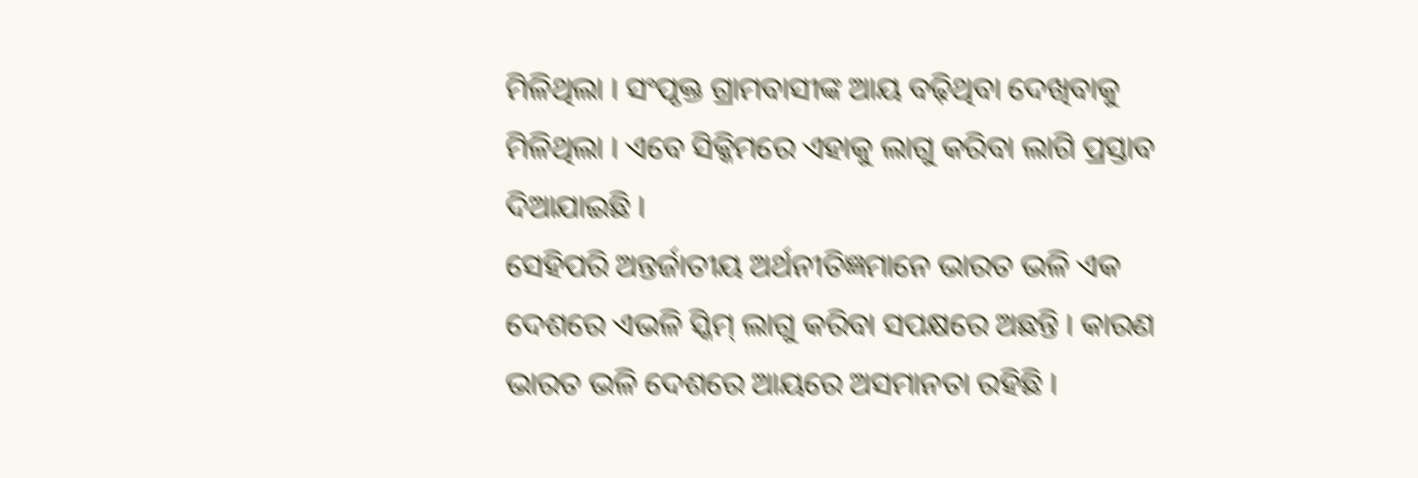ମିଳିଥିଲା । ସଂପୃକ୍ତ ଗ୍ରାମବାସୀଙ୍କ ଆୟ ବଢ଼ିଥିବା ଦେଖିବାକୁ ମିଳିଥିଲା । ଏବେ ସିକ୍କିମରେ ଏହାକୁ ଲାଗୁ କରିବା ଲାଗି ପ୍ରସ୍ତାବ ଦିଆଯାଇଛି ।
ସେହିପରି ଅନ୍ତର୍ଜାତୀୟ ଅର୍ଥନୀତିଜ୍ଞମାନେ ଭାରତ ଭଳି ଏକ ଦେଶରେ ଏଭଳି ସ୍କିମ୍‌ ଲାଗୁ କରିବା ସପକ୍ଷରେ ଅଛନ୍ତି । କାରଣ ଭାରତ ଭଳି ଦେଶରେ ଆୟରେ ଅସମାନତା ରହିଛି ।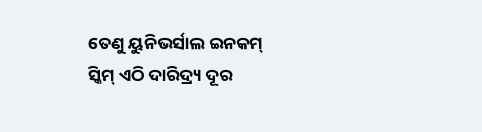ତେଣୁ ୟୁନିଭର୍ସାଲ ଇନକମ୍‌ ସ୍କିମ୍‌ ଏଠି ଦାରିଦ୍ର୍ୟ ଦୂର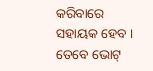କରିବାରେ ସହାୟକ ହେବ । ତେବେ ଭୋଟ୍‌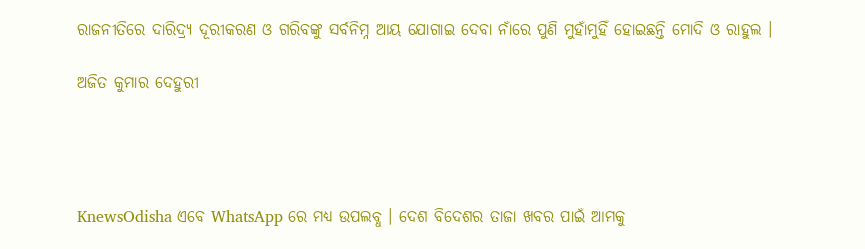ରାଜନୀତିରେ ଦାରିଦ୍ର୍ୟ ଦୂରୀକରଣ ଓ ଗରିବଙ୍କୁ ସର୍ବନିମ୍ନ ଆୟ ଯୋଗାଇ ଦେବା ନାଁରେ ପୁଣି ମୁହାଁମୁହିଁ ହୋଇଛନ୍ତି ମୋଦି ଓ ରାହୁଲ ।

ଅଜିତ କୁମାର ଦେହୁରୀ




KnewsOdisha ଏବେ WhatsApp ରେ ମଧ୍ୟ ଉପଲବ୍ଧ । ଦେଶ ବିଦେଶର ତାଜା ଖବର ପାଇଁ ଆମକୁ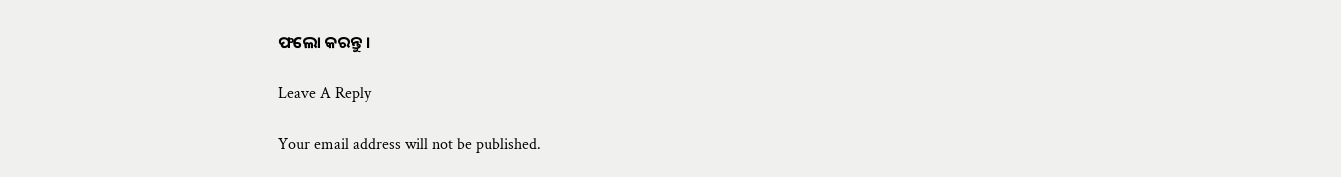ଫଲୋ କରନ୍ତୁ ।

Leave A Reply

Your email address will not be published.